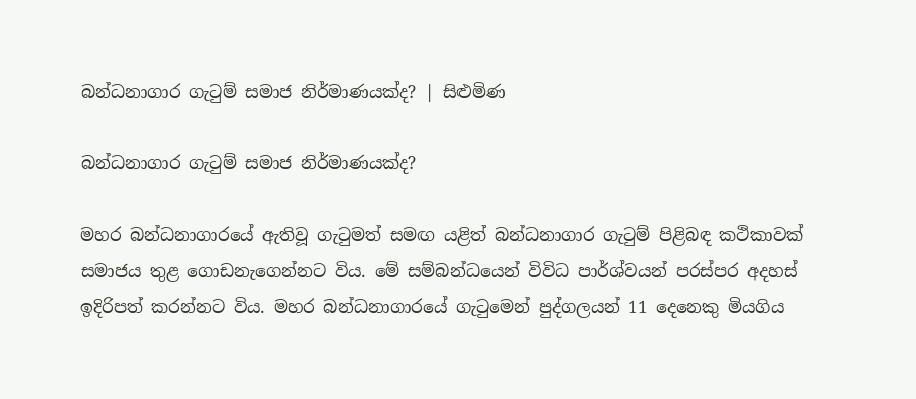බන්ධනාගාර ගැටුම් සමාජ නිර්මාණයක්ද? | සිළුමිණ

බන්ධනාගාර ගැටුම් සමාජ නිර්මාණයක්ද?

මහර බන්ධනාගාරයේ ඇතිවූ ගැටුමත් සමඟ යළිත් බන්ධනාගාර ගැටුම් පිළිබඳ කථිකාවක් සමාජය තුළ ගොඩනැගෙන්නට විය. මේ සම්බන්ධයෙන් විවිධ පාර්ශ්වයන් පරස්පර අදහස් ඉදිරිපත් කරන්නට විය. මහර බන්ධනාගාරයේ ගැටුමෙන් පුද්ගලයන් 11 දෙනෙකු මියගිය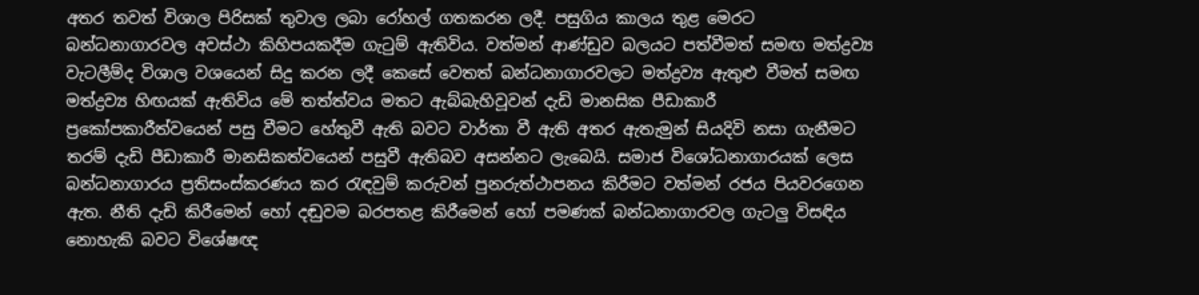අතර තවත් විශාල පිරිසක් තුවාල ලබා රෝහල් ගතකරන ලදී. පසුගිය කාලය තුළ මෙරට බන්ධනාගාරවල අවස්ථා කිහිපයකදීම ගැටුම් ඇතිවිය. වත්මන් ආණ්ඩුව බලයට පත්වීමත් සමඟ මත්ද්‍රව්‍ය වැටලීම්ද විශාල වශයෙන් සිදු කරන ලදී කෙසේ වෙතත් බන්ධනාගාරවලට මත්ද්‍රව්‍ය ඇතුළු වීමත් සමඟ මත්ද්‍රව්‍ය හිඟයක් ඇතිවිය මේ තත්ත්වය මතට ඇබ්බැහිවූවන් දැඩි මානසික පීඩාකාරී ප්‍රකෝපකාරීත්වයෙන් පසු වීමට හේතුවී ඇති බවට වාර්තා වී ඇති අතර ඇතැමුන් සියදිවි නසා ගැනීමට තරම් දැඩි පීඩාකාරී මානසිකත්වයෙන් පසුවී ඇතිබව අසන්නට ලැබෙයි. සමාජ විශෝධනාගාරයක් ලෙස බන්ධනාගාරය ප්‍රතිසංස්කරණය කර රැඳවුම් කරුවන් පුනරුත්ථාපනය කිරීමට වත්මන් රජය පියවරගෙන ඇත. නීති දැඩි කිරීමෙන් හෝ දඬුවම බරපතළ කිරීමෙන් හෝ පමණක් බන්ධනාගාරවල ගැටලු විසඳිය නොහැකි බවට විශේෂඥ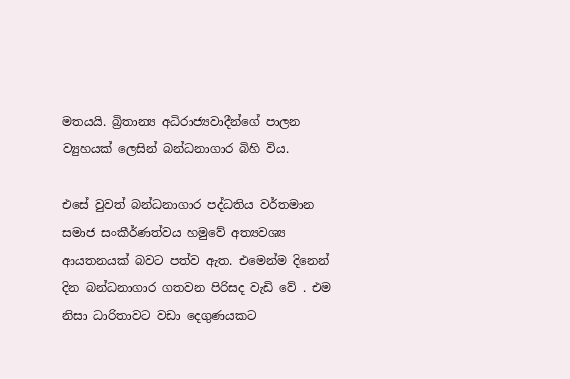මතයයි. බ්‍රිතාන්‍ය අධිරාජ්‍යවාදීන්ගේ පාලන ව්‍යුහයක් ලෙසින් බන්ධනාගාර බිහි විය.

එසේ වුවත් බන්ධනාගාර පද්ධතිය වර්තමාන සමාජ සංකීර්ණත්වය හමුවේ අත්‍යවශ්‍ය ආයතනයක් බවට පත්ව ඇත. එමෙන්ම දිනෙන් දින බන්ධනාගාර ගතවන පිරිසද වැඩි වේ . එම නිසා ධාරිතාවට වඩා දෙගුණයකට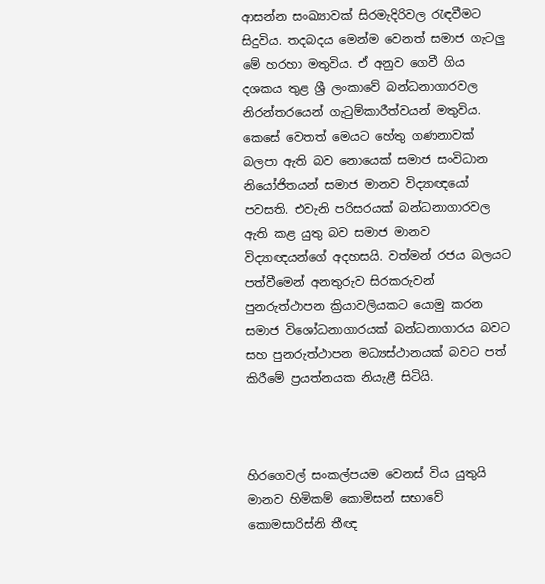ආසන්න සංඛ්‍යාවක් සිරමැදිරිවල රැඳවීමට සිදුවිය. තදබදය මෙන්ම වෙනත් සමාජ ගැටලු මේ හරහා මතුවිය. ඒ අනුව ගෙවී ගිය දශකය තුළ ශ්‍රී ලංකාවේ බන්ධනාගාරවල නිරන්තරයෙන් ගැටුම්කාරීත්වයන් මතුවිය. කෙසේ වෙතත් මෙයට හේතු ගණනාවක් බලපා ඇති බව නොයෙක් සමාජ සංවිධාන නියෝජිතයන් සමාජ මානව විද්‍යාඥයෝ පවසති. එවැනි පරිසරයක් බන්ධනාගාරවල ඇති කළ යුතු බව සමාජ මානව විද්‍යාඥයන්ගේ අදහසයි. වත්මන් රජය බලයට පත්වීමෙන් අනතුරුව සිරකරුවන් පුනරුත්ථාපන ක්‍රියාවලියකට යොමු කරන සමාජ විශෝධනාගාරයක් බන්ධනාගාරය බවට සහ පුනරුත්ථාපන මධ්‍යස්ථානයක් බවට පත් කිරීමේ ප්‍රයත්නයක නියැළී සිටියි.



හිරගෙවල් සංකල්පයම වෙනස් විය යුතුයි මානව හිමිකම් කොමිසන් සභාවේ කොමසාරිස්නි තීඥ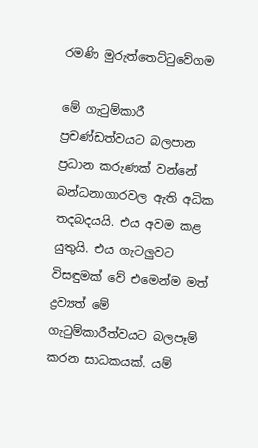රමණි මුරුත්තෙට්ටුවේගම

මේ ගැටුම්කාරී ප්‍රචණ්ඩත්වයට බලපාන ප්‍රධාන කරුණක් වන්නේ බන්ධනාගාරවල ඇති අධික තදබදයයි. එය අවම කළ යුතුයි. එය ගැටලුවට විසඳුමක් වේ එමෙන්ම මත් ද්‍රව්‍යත් මේ ගැටුම්කාරීත්වයට බලපෑම් කරන සාධකයක්. යම්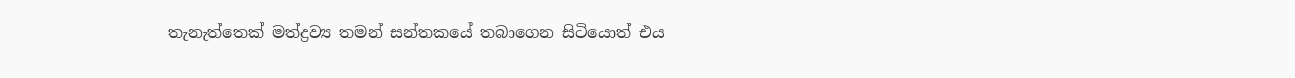තැනැත්තෙක් මත්ද්‍රව්‍ය තමන් සන්තකයේ තබාගෙන සිටියොත් එය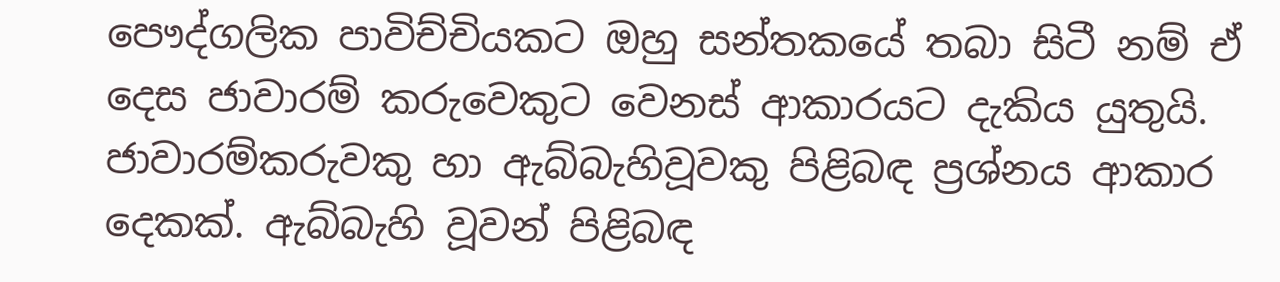පෞද්ගලික පාවිච්චියකට ඔහු සන්තකයේ තබා සිටී නම් ඒ දෙස ජාවාරම් කරුවෙකුට වෙනස් ආකාරයට දැකිය යුතුයි. ජාවාරම්කරුවකු හා ඇබ්බැහිවූවකු පිළිබඳ ප්‍රශ්නය ආකාර දෙකක්. ඇබ්බැහි වූවන් පිළිබඳ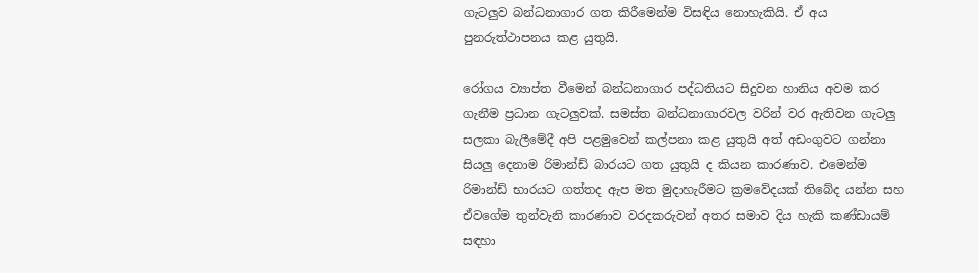ගැටලුව බන්ධනාගාර ගත කිරීමෙන්ම විසඳිය නොහැකියි. ඒ අය පුනරුත්ථාපනය කළ යුතුයි.

රෝගය ව්‍යාප්ත වීමෙන් බන්ධනාගාර පද්ධතියට සිදුවන හානිය අවම කර ගැනීම ප්‍රධාන ගැටලුවක්. සමස්ත බන්ධනාගාරවල වරින් වර ඇතිවන ගැටලු සලකා බැලීමේදී අපි පළමුවෙන් කල්පනා කළ යුතුයි අත් අඩංගුවට ගන්නා සියලු දෙනාම රිමාන්ඩ් බාරයට ගත යුතුයි ද කියන කාරණාව. එමෙන්ම රිමාන්ඩ් භාරයට ගත්තද ඇප මත මුදාහැරීමට ක්‍රමවේදයක් තිබේද යන්න සහ ඒවගේම තුන්වැනි කාරණාව වරදකරුවන් අතර සමාව දිය හැකි කණ්ඩායම් සඳහා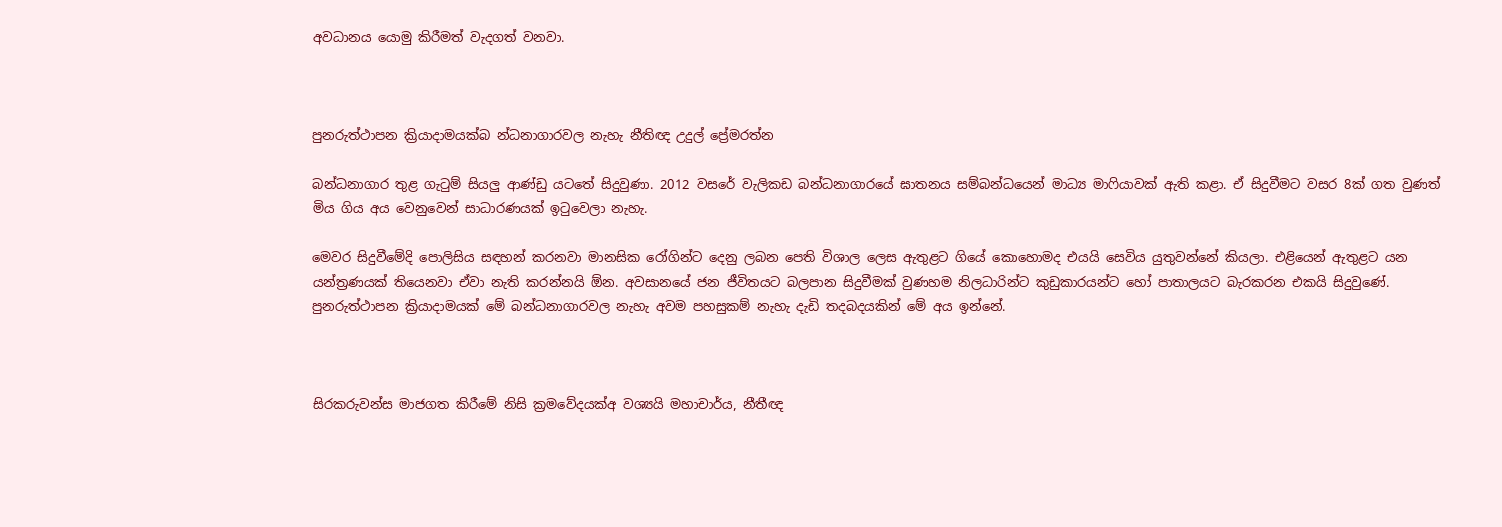අවධානය යොමු කිරීමත් වැදගත් වනවා.



පුනරුත්ථාපන ක්‍රියාදාමයක්බ න්ධනාගාරවල නැහැ නීතිඥ උදුල් ප්‍රේමරත්න

බන්ධනාගාර තුළ ගැටුම් සියලු ආණ්ඩු යටතේ සිදුවුණා. 2012 වසරේ වැලිකඩ බන්ධනාගාරයේ ඝාතනය සම්බන්ධයෙන් මාධ්‍ය මාෆියාවක් ඇති කළා. ඒ සිදුවීමට වසර 8ක් ගත වුණත් මිය ගිය අය වෙනුවෙන් සාධාරණයක් ඉටුවෙලා නැහැ.

මෙවර සිදුවීමේදි පොලිසිය සඳහන් කරනවා මානසික රෝගින්ට දෙනු ලබන පෙති විශාල ලෙස ඇතුළට ගියේ කොහොමද එයයි සෙවිය යුතුවන්නේ කියලා. එළියෙන් ඇතුළට යන යන්ත්‍රණයක් තියෙනවා ඒවා නැති කරන්නයි ඕන. අවසානයේ ජන ජීවිතයට බලපාන සිදුවීමක් වුණහම නිලධාරින්ට කුඩුකාරයන්ට හෝ පාතාලයට බැරකරන එකයි සිදුවුණේ. පුනරුත්ථාපන ක්‍රියාදාමයක් මේ බන්ධනාගාරවල නැහැ අවම පහසුකම් නැහැ දැඩි තදබදයකින් මේ අය ඉන්නේ.



සිරකරුවන්ස මාජගත කිරීමේ නිසි ක්‍රමවේදයක්අ වශ්‍යයි මහාචාර්ය, නීතීඥ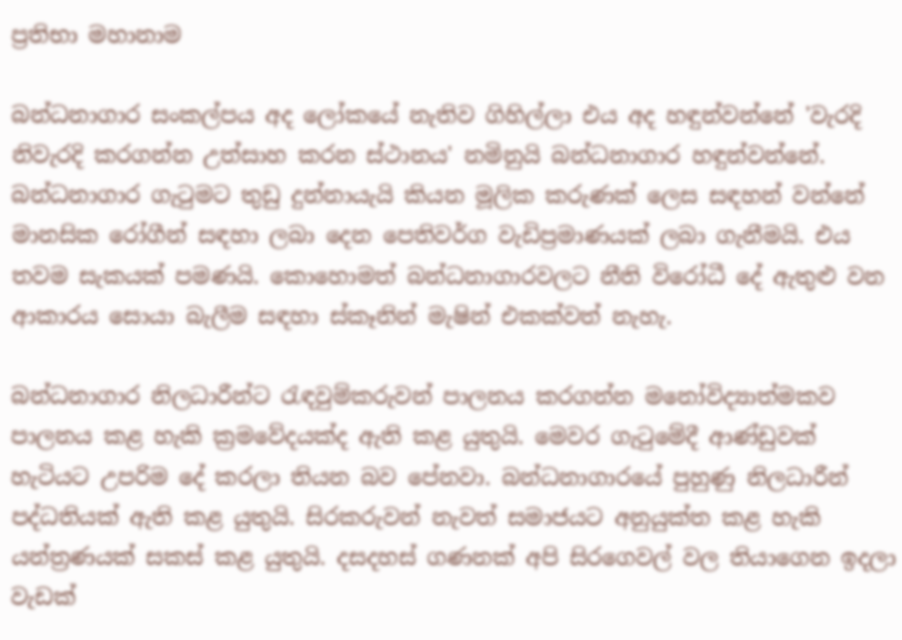ප්‍රතිභා මහානාම

බන්ධනාගාර සංකල්පය අද ලෝකයේ නැතිව ගිහිල්ලා එය අද හඳුන්වන්නේ 'වැරදි නිවැරදි කරගන්න උත්සාහ කරන ස්ථානය' නමිනුයි බන්ධනාගාර හඳුන්වන්නේ. බන්ධනාගාර ගැටුමට තුඩු දුන්නායැයි කියන මූලික කරුණක් ලෙස සඳහන් වන්නේ මානසික රෝගීන් සඳහා ලබා දෙන පෙතිවර්ග වැඩිප්‍රමාණයක් ලබා ගැනීමයි. එය තවම සැකයක් පමණයි. කොහොමත් බන්ධනාගාරවලට නීති විරෝධී දේ ඇතුළු වන ආකාරය සොයා බැලීම සඳහා ස්කෑනින් මැෂින් එකක්වත් නැහැ.

බන්ධනාගාර නිලධාරීන්ට රැඳවුම්කරුවන් පාලනය කරගන්න මනෝවිද්‍යාත්මකව පාලනය කළ හැකි ක්‍රමවේදයක්ද ඇති කළ යුතුයි. මෙවර ගැටුමේදී ආණ්ඩුවක් හැටියට උපරිම දේ කරලා තියන බව පේනවා. බන්ධනාගාරයේ පුහුණු නිලධාරීන් පද්ධතියක් ඇති කළ යුතුයි. සිරකරුවන් නැවත් සමාජයට අනුයුක්ත කළ හැකි යන්ත්‍රණයක් සකස් කළ යුතුයි. දසදහස් ගණනක් අපි සිරගෙවල් වල තියාගෙන ඉදලා වැඩක්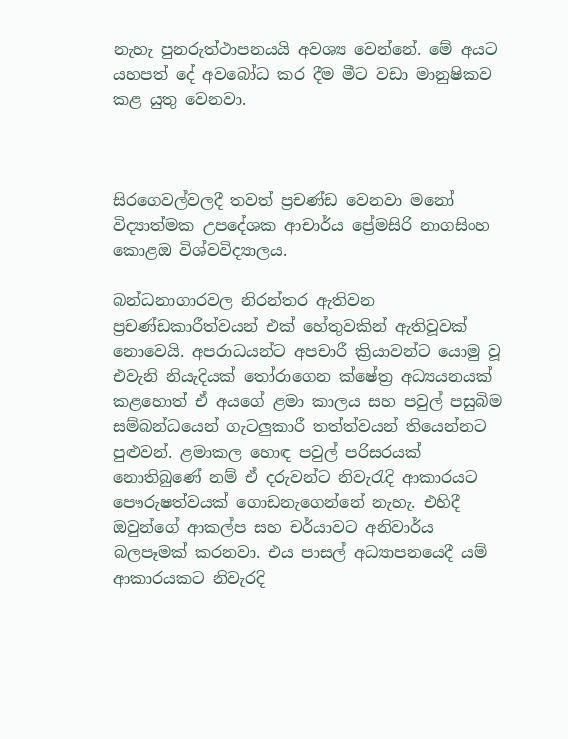නැහැ පුනරුත්ථාපනයයි අවශ්‍ය වෙන්නේ. මේ අයට යහපත් දේ අවබෝධ කර දීම මීට වඩා මානුෂිකව කළ යුතු වෙනවා.



සිරගෙවල්වලදී තවත් ප්‍රචණ්ඩ වෙනවා මනෝ විද්‍යාත්මක උපදේශක ආචාර්ය ප්‍රේමසිරි නාගසිංහ කොළඔ විශ්වවිද්‍යාලය.

බන්ධනාගාරවල නිරන්තර ඇතිවන ප්‍රචණ්ඩකාරීත්වයන් එක් හේතුවකින් ඇතිවූවක් නොවෙයි. අපරාධයන්ට අපචාරී ක්‍රියාවන්ට යොමු වූ එවැනි නියැදියක් තෝරාගෙන ක්ෂේත්‍ර අධ්‍යයනයක් කළහොත් ඒ අයගේ ළමා කාලය සහ පවුල් පසුබිම සම්බන්ධයෙන් ගැටලුකාරී තත්ත්වයන් තියෙන්නට පුළුවන්. ළමාකල හොඳ පවුල් පරිසරයක් නොතිබුණේ නම් ඒ දරුවන්ට නිවැරැදි ආකාරයට පෞරුෂත්වයක් ගොඩනැගෙන්නේ නැහැ. එහිදී ඔවුන්ගේ ආකල්ප සහ චර්යාවට අනිවාර්ය බලපෑමක් කරනවා. එය පාසල් අධ්‍යාපනයෙදී යම් ආකාරයකට නිවැරදි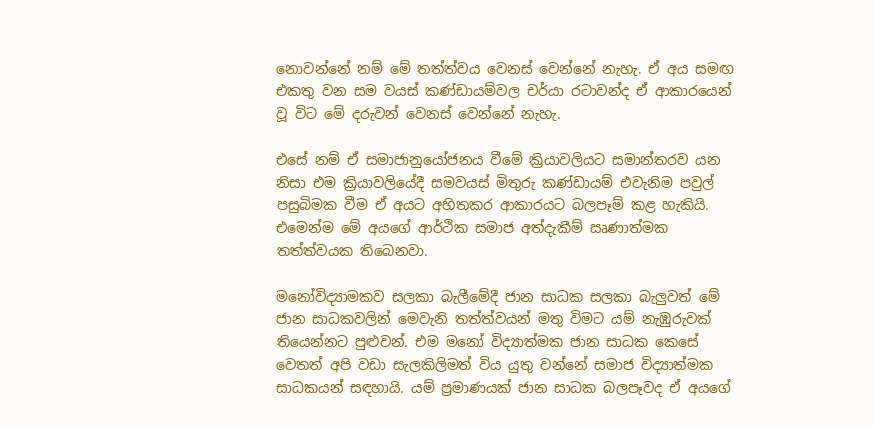නොවන්නේ නම් මේ තත්ත්වය වෙනස් වෙන්නේ නැහැ. ඒ අය සමඟ එකතු වන සම වයස් කණ්ඩායම්වල චර්යා රටාවන්ද ඒ ආකාරයෙන් වූ විට මේ දරුවන් වෙනස් වෙන්නේ නැහැ.

එසේ නම් ඒ සමාජානුයෝජනය වීමේ ක්‍රියාවලියට සමාන්තරව යන නිසා එම ක්‍රියාවලියේදී සමවයස් මිතුරු කණ්ඩායම් එවැනිම පවුල් පසුබිමක වීම ඒ අයට අහිතකර ආකාරයට බලපෑම් කළ හැකියි. එමෙන්ම මේ අයගේ ආර්ථික සමාජ අත්දැකීම් ඍණාත්මක තත්ත්වයක තිබෙනවා.

මනෝවිද්‍යාමකව සලකා බැලීමේදී ජාන සාධක සලකා බැලුවත් මේ ජාන සාධකවලින් මෙවැනි තත්ත්වයන් මතු විමට යම් නැඹුරුවක් තියෙන්නට පුළුවන්. එම මනෝ විද්‍යාත්මක ජාන සාධක කෙසේ වෙතත් අපි වඩා සැලකිලිමත් විය යුතු වන්නේ සමාජ විද්‍යාත්මක සාධකයන් සඳහායි. යම් ප්‍රමාණයක් ජාන සාධක බලපෑවද ඒ අයගේ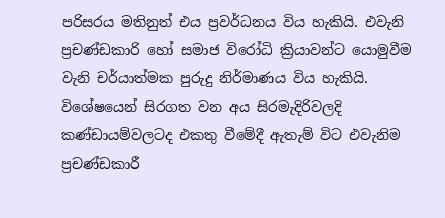පරිසරය මතිනුත් එය ප්‍රවර්ධනය විය හැකියි. එවැනි ප්‍රචණ්ඩකාරි හෝ සමාජ විරෝධි ක්‍රියාවන්ට යොමුවීම වැනි චර්යාත්මක පුරුදු නිර්මාණය විය හැකියි. විශේෂයෙන් සිරගත වන අය සිරමැදිරිවලදි කණ්ඩායම්වලටද එකතු වීමේදී ඇතැම් විට එවැනිම ප්‍රචණ්ඩකාරී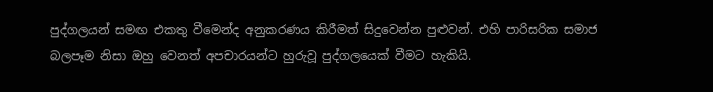පුද්ගලයන් සමඟ එකතු වීමෙන්ද අනුකරණය කිරීමත් සිදුවෙන්න පුළුවන්. එහි පාරිසරික සමාජ බලපෑම නිසා ඔහු වෙනත් අපචාරයන්ට හුරුවූ පුද්ගලයෙක් වීමට හැකියි.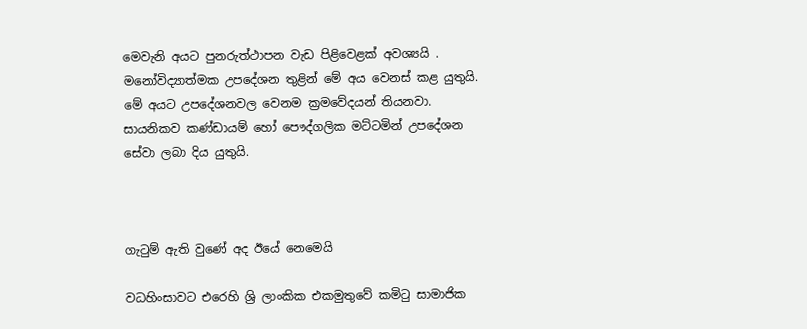මෙවැනි අයට පුනරුත්ථාපන වැඩ පිළිවෙළක් අවශ්‍යයි . මනෝවිද්‍යාත්මක උපදේශන තුළින් මේ අය වෙනස් කළ යුතුයි. මේ අයට උපදේශනවල වෙනම ක්‍රමවේදයන් තියනවා. සායනිකව කණ්ඩායම් හෝ පෞද්ගලික මට්ටමින් උපදේශන සේවා ලබා දිය යුතුයි.



ගැටුම් ඇති වුණේ අද ඊයේ නෙමෙයි

වධහිංසාවට එරෙහි ශ්‍රි ලාංකික එකමුතුවේ කමිටු සාමාජික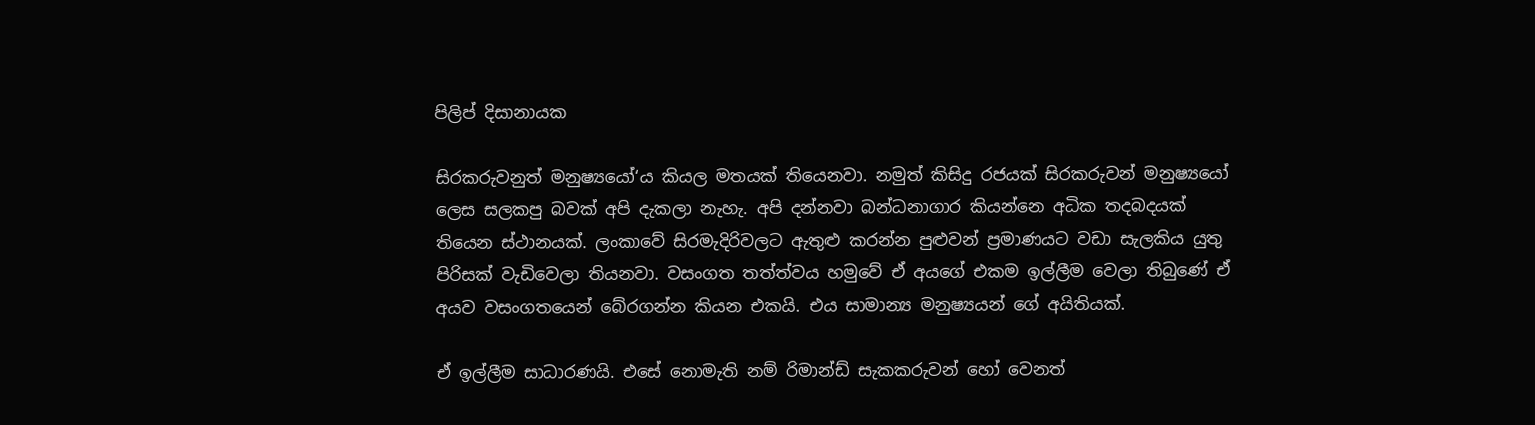පිලිප් දිසානායක

සිරකරුවනුත් මනුෂ්‍යයෝ‘ය කියල මතයක් තියෙනවා. නමුත් කිසිදු රජයක් සිරකරුවන් මනුෂ්‍යයෝ ලෙස සලකපු බවක් අපි දැකලා නැහැ. අපි දන්නවා බන්ධනාගාර කියන්නෙ අධික තදබදයක් තියෙන ස්ථානයක්. ලංකාවේ සිරමැදිරිවලට ඇතුළු කරන්න පුළුවන් ප්‍රමාණයට වඩා සැලකිය යුතු පිරිසක් වැඩිවෙලා තියනවා. වසංගත තත්ත්වය හමුවේ ඒ අයගේ එකම ඉල්ලීම වෙලා තිබුණේ ඒ අයව වසංගතයෙන් බේරගන්න කියන එකයි. එය සාමාන්‍ය මනුෂ්‍යයන් ගේ අයිතියක්.

ඒ ඉල්ලීම සාධාරණයි. එසේ නොමැති නම් රිමාන්ඩ් සැකකරුවන් හෝ වෙනත්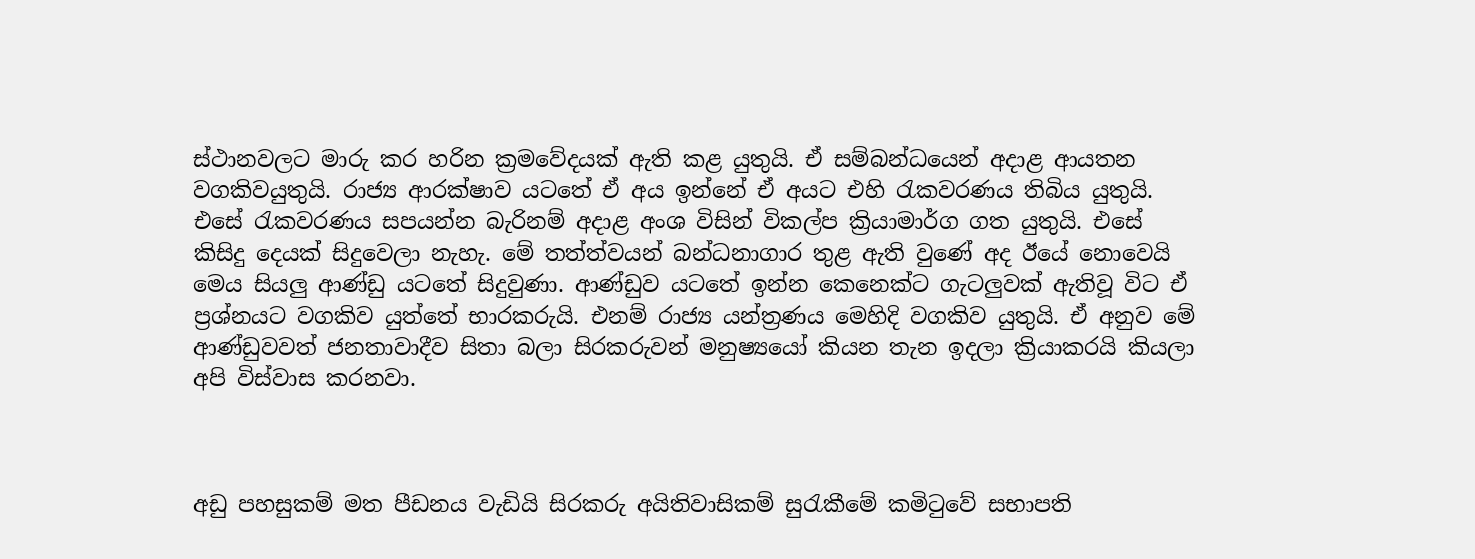ස්ථානවලට මාරු කර හරින ක්‍රමවේදයක් ඇති කළ යුතුයි. ඒ සම්බන්ධයෙන් අදාළ ආයතන වගකිවයුතුයි. රාජ්‍ය ආරක්ෂාව යටතේ ඒ අය ඉන්නේ ඒ අයට එහි රැකවරණය තිබිය යුතුයි. එසේ රැකවරණය සපයන්න බැරිනම් අදාළ අංශ විසින් විකල්ප ක්‍රියාමාර්ග ගත යුතුයි. එසේ කිසිදු දෙයක් සිදුවෙලා නැහැ. මේ තත්ත්වයන් බන්ධනාගාර තුළ ඇති වුණේ අද ඊයේ නොවෙයි මෙය සියලු ආණ්ඩු යටතේ සිදුවුණා. ආණ්ඩුව යටතේ ඉන්න කෙනෙක්ට ගැටලුවක් ඇතිවූ විට ඒ ප්‍රශ්නයට වගකිව යුත්තේ භාරකරුයි. එනම් රාජ්‍ය යන්ත්‍රණය මෙහිදි වගකිව යුතුයි. ඒ අනුව මේ ආණ්ඩුවවත් ජනතාවාදීව සිතා බලා සිරකරුවන් මනුෂ්‍යයෝ කියන තැන ඉදලා ක්‍රියාකරයි කියලා අපි විස්වාස කරනවා.



අඩු පහසුකම් මත පීඩනය වැඩියි සිරකරු අයිතිවාසිකම් සුරැකීමේ කමිටුවේ සභාපති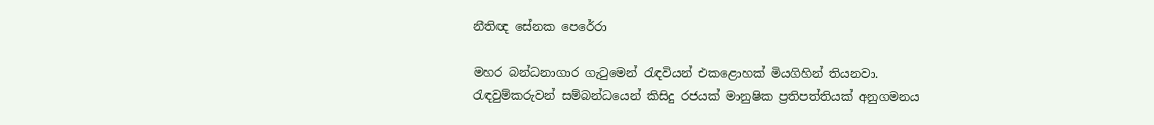නීතිඥ සේනක පෙරේරා

මහර බන්ධනාගාර ගැටුමෙන් රැඳවියන් එකළොහක් මියගිහින් තියනවා. රැඳවුම්කරුවන් සම්බන්ධයෙන් කිසිදු රජයක් මානුෂික ප්‍රතිපත්තියක් අනුගමනය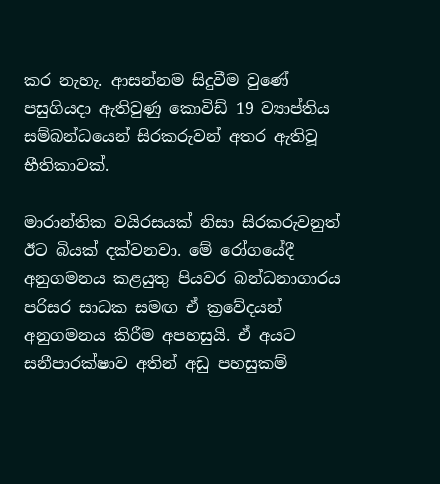කර නැහැ. ආසන්නම සිදුවීම වුණේ පසුගියදා ඇතිවුණු කොවිඩ් 19 ව්‍යාප්තිය සම්බන්ධයෙන් සිරකරුවන් අතර ඇතිවූ භීතිකාවක්.

මාරාන්තික වයිරසයක් නිසා සිරකරුවනුත් ඊට බියක් දක්වනවා. මේ රෝගයේදී අනුගමනය කළයුතු පියවර බන්ධනාගාරය පරිසර සාධක සමඟ ඒ ක්‍රවේදයන් අනුගමනය කිරීම අපහසුයි. ඒ අයට සනීපාරක්ෂාව අතින් අඩු පහසුකම්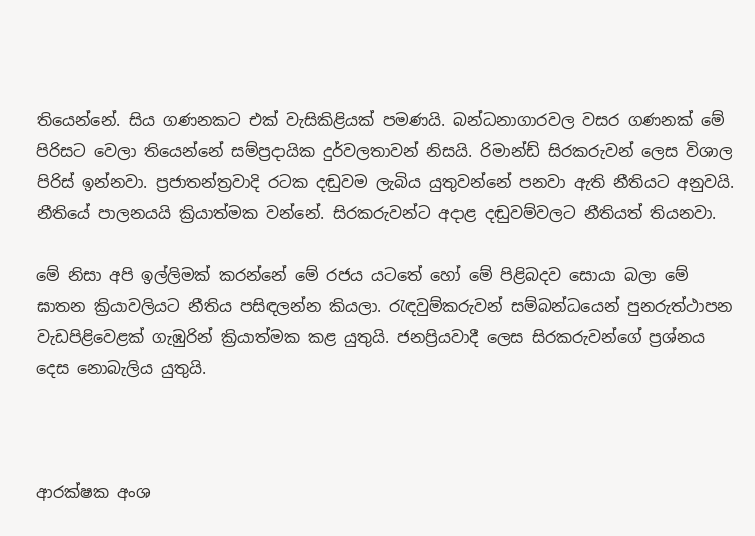තියෙන්නේ. සිය ගණනකට එක් වැසිකිළියක් පමණයි. බන්ධනාගාරවල වසර ගණනක් මේ පිරිසට වෙලා තියෙන්නේ සම්ප්‍රදායික දුර්වලතාවන් නිසයි. රිමාන්ඩ් සිරකරුවන් ලෙස විශාල පිරිස් ඉන්නවා. ප්‍රජාතන්ත්‍රවාදි රටක දඬුවම ලැබිය යුතුවන්නේ පනවා ඇති නීතියට අනුවයි. නීතියේ පාලනයයි ක්‍රියාත්මක වන්නේ. සිරකරුවන්ට අදාළ දඬුවම්වලට නීතියත් තියනවා.

මේ නිසා අපි ඉල්ලිමක් කරන්නේ මේ රජය යටතේ හෝ මේ පිළිබදව සොයා බලා මේ ඝාතන ක්‍රියාවලියට නීතිය පසිඳලන්න කියලා. රැඳවුම්කරුවන් සම්බන්ධයෙන් පුනරුත්ථාපන වැඩපිළිවෙළක් ගැඹුරින් ක්‍රියාත්මක කළ යුතුයි. ජනප්‍රියවාදී ලෙස සිරකරුවන්ගේ ප්‍රශ්නය දෙස නොබැලිය යුතුයි.



ආරක්ෂක අංශ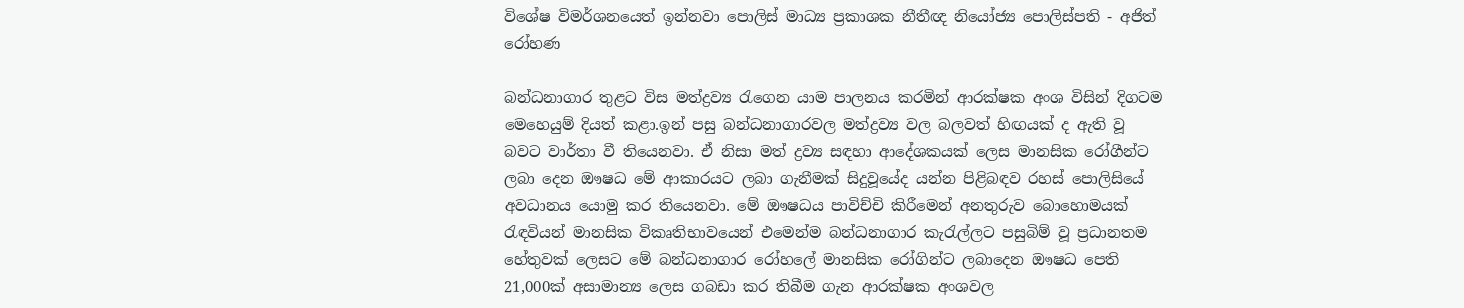විශේෂ විමර්ශනයෙත් ඉන්නවා පොලිස් මාධ්‍ය ප්‍රකාශක නීතීඥ නියෝජ්‍ය පොලිස්පති - අජිත් රෝහණ

බන්ධනාගාර තුළට විස මත්ද්‍රව්‍ය රැගෙන යාම පාලනය කරමින් ආරක්ෂක අංශ විසින් දිගටම මෙහෙයුම් දියත් කළා.ඉන් පසු බන්ධනාගාරවල මත්ද්‍රව්‍ය වල බලවත් හිඟයක් ද ඇති වූ බවට වාර්තා වී තියෙනවා. ඒ නිසා මත් ද්‍රව්‍ය සඳහා ආදේශකයක් ලෙස මානසික රෝගීන්ට ලබා දෙන ඖෂධ මේ ආකාරයට ලබා ගැනීමක් සිදුවූයේද යන්න පිළිබඳව රහස් පොලිසියේ අවධානය යොමු කර තියෙනවා. මේ ඖෂධය පාවිච්චි කිරීමෙන් අනතුරුව බොහොමයක් රැඳවියන් මානසික විකෘතිභාවයෙන් එමෙන්ම බන්ධනාගාර කැරැල්ලට පසුබිම් වූ ප්‍රධානතම හේතුවක් ලෙසට මේ බන්ධනාගාර රෝහලේ මානසික රෝගින්ට ලබාදෙන ඖෂධ පෙති 21,000ක් අසාමාන්‍ය ලෙස ගබඩා කර තිබීම ගැන ආරක්ෂක අංශවල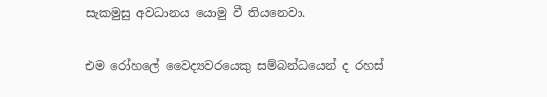සැකමුසු අවධානය යොමු වී තියනෙවා.

එම රෝහලේ වෛද්‍යවරයෙකු සම්බන්ධයෙන් ද රහස්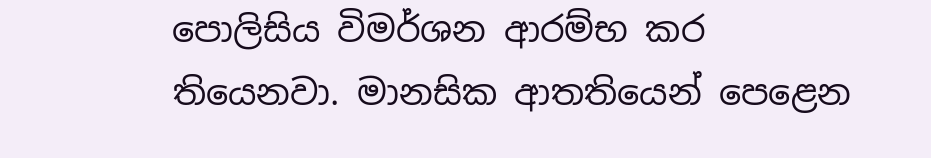පොලිසිය විමර්ශන ආරම්භ කර තියෙනවා. මානසික ආතතියෙන් පෙළෙන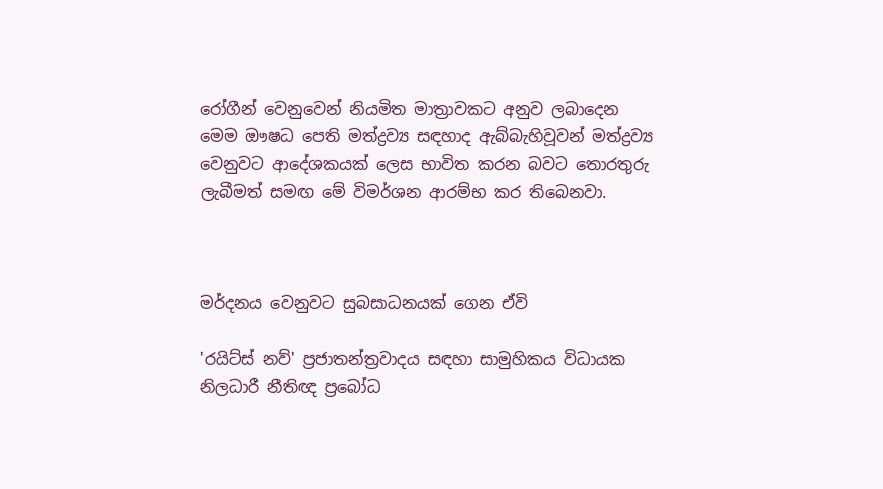රෝගීන් වෙනුවෙන් නියමිත මාත්‍රාවකට අනුව ලබාදෙන මෙම ඖෂධ පෙති මත්ද්‍රව්‍ය සඳහාද ඇබ්බැහිවූවන් මත්ද්‍රව්‍ය වෙනුවට ආදේශකයක් ලෙස භාවිත කරන බවට තොරතුරු ලැබීමත් සමඟ මේ විමර්ශන ආරම්භ කර තිබෙනවා.



මර්දනය වෙනුවට සුබසාධනයක් ගෙන ඒවි

'රයිට්ස් නව්' ප්‍රජාතන්ත්‍රවාදය සඳහා සාමුහිකය විධායක නිලධාරී නීතිඥ ප්‍රබෝධ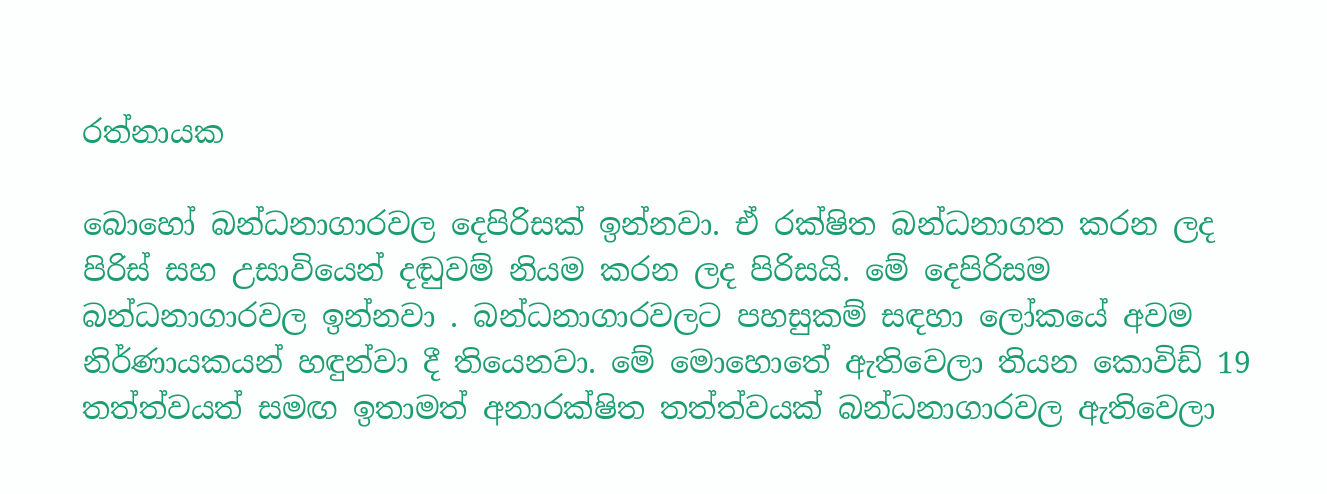රත්නායක

බොහෝ බන්ධනාගාරවල දෙපිරිසක් ඉන්නවා. ඒ රක්ෂිත බන්ධනාගත කරන ලද පිරිස් සහ උසාවියෙන් දඬුවම් නියම කරන ලද පිරිසයි. මේ දෙපිරිසම බන්ධනාගාරවල ඉන්නවා . බන්ධනාගාරවලට පහසුකම් සඳහා ලෝකයේ අවම නිර්ණායකයන් හඳුන්වා දී තියෙනවා. මේ මොහොතේ ඇතිවෙලා තියන කොවිඩ් 19 තත්ත්වයත් සමඟ ඉතාමත් අනාරක්ෂිත තත්ත්වයක් බන්ධනාගාරවල ඇතිවෙලා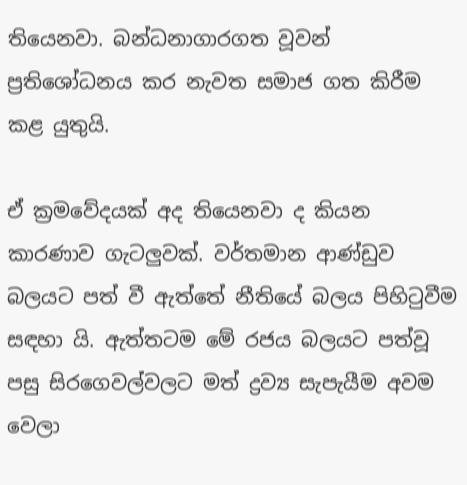තියෙනවා. බන්ධනාගාරගත වූවන් ප්‍රතිශෝධනය කර නැවත සමාජ ගත කිරීම කළ යුතුයි.

ඒ ක්‍රමවේදයක් අද තියෙනවා ද කියන කාරණාව ගැටලුවක්. වර්තමාන ආණ්ඩුව බලයට පත් වී ඇත්තේ නීතියේ බලය පිහිටුවීම සඳහා යි. ඇත්තටම මේ රජය බලයට පත්වූ පසු සිරගෙවල්වලට මත් ද්‍රව්‍ය සැපැයීම අවම වෙලා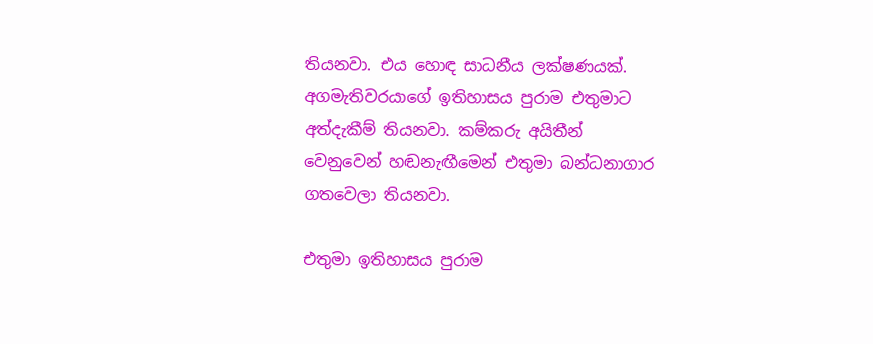තියනවා. එය හොඳ සාධනීය ලක්ෂණයක්. අගමැතිවරයාගේ ඉතිහාසය පුරාම එතුමාට අත්දැකීම් තියනවා. කම්කරු අයිතීන් වෙනුවෙන් හඬනැඟීමෙන් එතුමා බන්ධනාගාර ගතවෙලා තියනවා.

එතුමා ඉතිහාසය පුරාම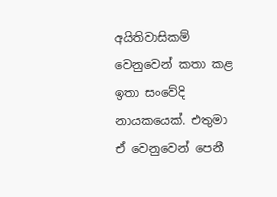අයිතිවාසිකම් වෙනුවෙන් කතා කළ ඉතා සංවේදි නායකයෙක්. එතුමා ඒ වෙනුවෙන් පෙනී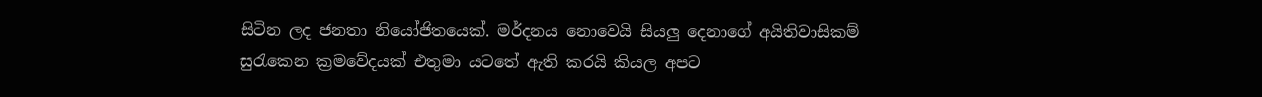සිටින ලද ජනතා නියෝජිතයෙක්. මර්දනය නොවෙයි සියලු දෙනාගේ අයිතිවාසිකම් සුරැකෙන ක්‍රමවේදයක් එතුමා යටතේ ඇති කරයි කියල අපට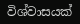විශ්වාසයක්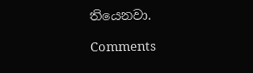තියෙනවා.

Comments